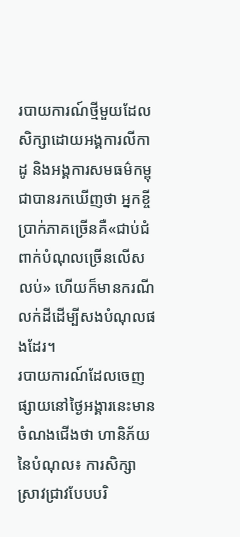របាយការណ៍ថ្មីមួយដែលសិក្សាដោយអង្គការលីកាដូ និងអង្គការសមធម៌កម្ពុជាបានរកឃើញថា អ្នកខ្ចីប្រាក់ភាគច្រើនគឺ«ជាប់ជំពាក់បំណុលច្រើនលើសលប់» ហើយក៏មានករណីលក់ដីដើម្បីសងបំណុលផងដែរ។
របាយការណ៍ដែលចេញផ្សាយនៅថ្ងៃអង្គារនេះមានចំណងជើងថា ហានិភ័យនៃបំណុល៖ ការសិក្សាស្រាវជ្រាវបែបបរិ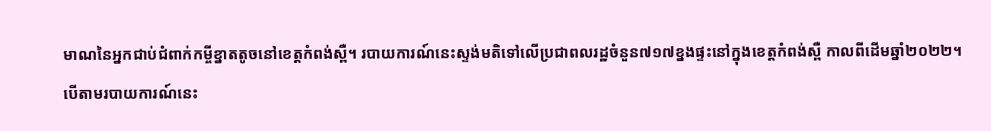មាណនៃអ្នកជាប់ជំពាក់កម្ចីខ្នាតតូចនៅខេត្តកំពង់ស្ពឺ។ របាយការណ៍នេះស្ទង់មតិទៅលើប្រជាពលរដ្ឋចំនួន៧១៧ខ្នងផ្ទះនៅក្នុងខេត្តកំពង់ស្ពឺ កាលពីដើមឆ្នាំ២០២២។
បើតាមរបាយការណ៍នេះ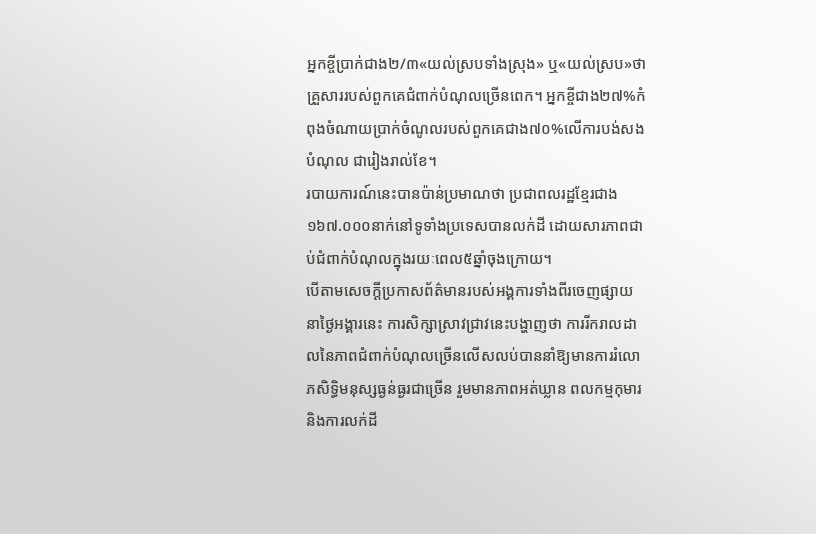អ្នកខ្ចីប្រាក់ជាង២/៣«យល់ស្របទាំងស្រុង» ឬ«យល់ស្រប»ថា គ្រួសាររបស់ពួកគេជំពាក់បំណុលច្រើនពេក។ អ្នកខ្ចីជាង២៧%កំពុងចំណាយប្រាក់ចំណូលរបស់ពួកគេជាង៧០%លើការបង់សងបំណុល ជារៀងរាល់ខែ។
របាយការណ៍នេះបានប៉ាន់ប្រមាណថា ប្រជាពលរដ្ឋខ្មែរជាង១៦៧.០០០នាក់នៅទូទាំងប្រទេសបានលក់ដី ដោយសារភាពជាប់ជំពាក់បំណុលក្នុងរយៈពេល៥ឆ្នាំចុងក្រោយ។
បើតាមសេចក្តីប្រកាសព័ត៌មានរបស់អង្គការទាំងពីរចេញផ្សាយនាថ្ងៃអង្គារនេះ ការសិក្សាស្រាវជ្រាវនេះបង្ហាញថា ការរីករាលដាលនៃភាពជំពាក់បំណុលច្រើនលើសលប់បាននាំឱ្យមានការរំលោភសិទ្ធិមនុស្សធ្ងន់ធ្ងរជាច្រើន រួមមានភាពអត់ឃ្លាន ពលកម្មកុមារ និងការលក់ដី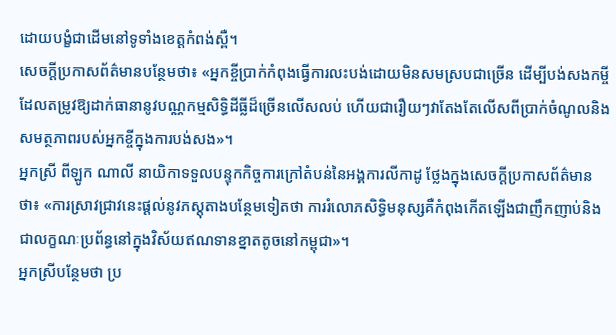ដោយបង្ខំជាដើមនៅទូទាំងខេត្តកំពង់ស្ពឺ។
សេចក្តីប្រកាសព័ត៌មានបន្ថែមថា៖ «អ្នកខ្ចីប្រាក់កំពុងធ្វើការលះបង់ដោយមិនសមស្របជាច្រើន ដើម្បីបង់សងកម្ចីដែលតម្រូវឱ្យដាក់ធានានូវបណ្ណកម្មសិទ្ធិដីធ្លីដ៏ច្រើនលើសលប់ ហើយជារឿយៗវាតែងតែលើសពីប្រាក់ចំណូលនិងសមត្ថភាពរបស់អ្នកខ្ចីក្នុងការបង់សង»។
អ្នកស្រី ពីឡូក ណាលី នាយិកាទទួលបន្ទុកកិច្ចការក្រៅតំបន់នៃអង្គការលីកាដូ ថ្លែងក្នុងសេចក្តីប្រកាសព័ត៌មានថា៖ «ការស្រាវជ្រាវនេះផ្ដល់នូវភស្តុតាងបន្ថែមទៀតថា ការរំលោភសិទ្ធិមនុស្សគឺកំពុងកើតឡើងជាញឹកញាប់និងជាលក្ខណៈប្រព័ន្ធនៅក្នុងវិស័យឥណទានខ្នាតតូចនៅកម្ពុជា»។
អ្នកស្រីបន្ថែមថា ប្រ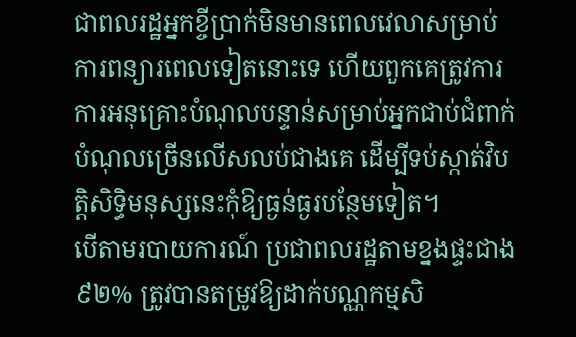ជាពលរដ្ឋអ្នកខ្ចីប្រាក់មិនមានពេលវេលាសម្រាប់ការពន្យារពេលទៀតនោះទេ ហើយពួកគេត្រូវការការអនុគ្រោះបំណុលបន្ទាន់សម្រាប់អ្នកជាប់ជំពាក់បំណុលច្រើនលើសលប់ជាងគេ ដើម្បីទប់ស្កាត់វិបត្តិសិទ្ធិមនុស្សនេះកុំឱ្យធ្ងន់ធ្ងរបន្ថែមទៀត។
បើតាមរបាយការណ៍ ប្រជាពលរដ្ឋតាមខ្នងផ្ទះជាង៩២% ត្រូវបានតម្រូវឱ្យដាក់បណ្ណកម្មសិ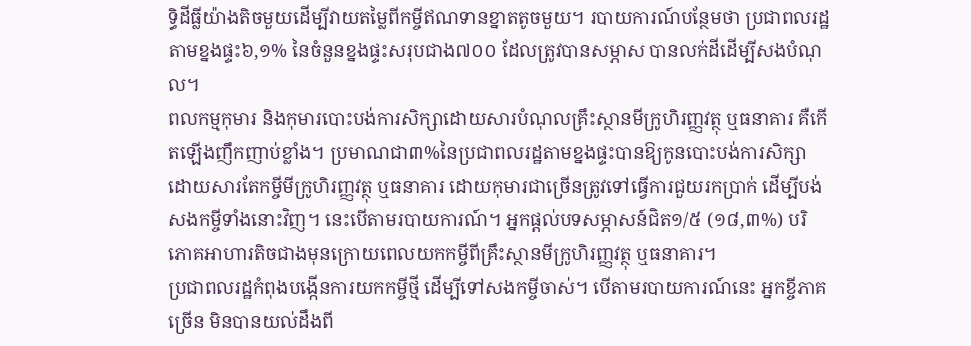ទ្ធិដីធ្លីយ៉ាងតិចមួយដើម្បីវាយតម្លៃពីកម្ចីឥណទានខ្នាតតូចមួយ។ របាយការណ៍បន្ថែមថា ប្រជាពលរដ្ឋតាមខ្នងផ្ទះ៦,១% នៃចំនួនខ្នងផ្ទះសរុបជាង៧០០ ដែលត្រូវបានសម្ភាស បានលក់ដីដើម្បីសងបំណុល។
ពលកម្មកុមារ និងកុមារបោះបង់ការសិក្សាដោយសារបំណុលគ្រឹះស្ថានមីក្រូហិរញ្ញវត្ថុ ឬធនាគារ គឺកើតឡើងញឹកញាប់ខ្លាំង។ ប្រមាណជា៣%នៃប្រជាពលរដ្ឋតាមខ្នងផ្ទះបានឱ្យកូនបោះបង់ការសិក្សា ដោយសារតែកម្ចីមីក្រូហិរញ្ញវត្ថុ ឬធនាគារ ដោយកុមារជាច្រើនត្រូវទៅធ្វើការជួយរកប្រាក់ ដើម្បីបង់សងកម្ចីទាំងនោះវិញ។ នេះបើតាមរបាយការណ៍។ អ្នកផ្ដល់បទសម្ភាសន៍ជិត១/៥ (១៨,៣%) បរិភោគអាហារតិចជាងមុនក្រោយពេលយកកម្ចីពីគ្រឹះស្ថានមីក្រូហិរញ្ញវត្ថុ ឬធនាគារ។
ប្រជាពលរដ្ឋកំពុងបង្កើនការយកកម្ចីថ្មី ដើម្បីទៅសងកម្ចីចាស់។ បើតាមរបាយការណ៍នេះ អ្នកខ្ចីភាគច្រើន មិនបានយល់ដឹងពី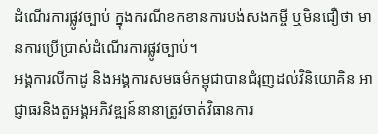ដំណើរការផ្លូវច្បាប់ ក្នុងករណីខកខានការបង់សងកម្ចី ឬមិនជឿថា មានការប្រើប្រាស់ដំណើរការផ្លូវច្បាប់។
អង្គការលីកាដូ និងអង្គការសមធម៌កម្ពុជាបានជំរុញដល់វិនិយោគិន អាជ្ញាធរនិងតួអង្គអភិវឌ្ឍន៍នានាត្រូវចាត់វិធានការ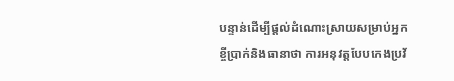បន្ទាន់ដើម្បីផ្ដល់ដំណោះស្រាយសម្រាប់អ្នកខ្ចីប្រាក់និងធានាថា ការអនុវត្តបែបកេងប្រវ័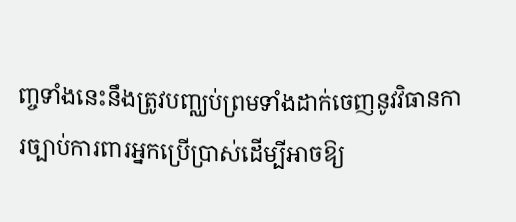ញ្ចទាំងនេះនឹងត្រូវបញ្ឈប់ព្រមទាំងដាក់ចេញនូវវិធានការច្បាប់ការពារអ្នកប្រើប្រាស់ដើម្បីអាចឱ្យ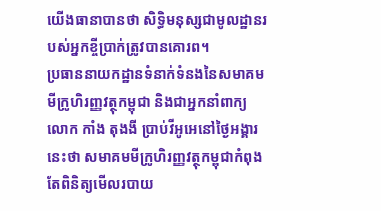យើងធានាបានថា សិទ្ធិមនុស្សជាមូលដ្ឋានរបស់អ្នកខ្ចីប្រាក់ត្រូវបានគោរព។
ប្រធាននាយកដ្ឋានទំនាក់ទំនងនៃសមាគមមីក្រូហិរញ្ញវត្ថុកម្ពុជា និងជាអ្នកនាំពាក្យលោក កាំង តុងងី ប្រាប់វីអូអេនៅថ្ងៃអង្គារនេះថា សមាគមមីក្រូហិរញ្ញវត្ថុកម្ពុជាកំពុងតែពិនិត្យមើលរបាយ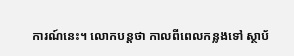ការណ៍នេះ។ លោកបន្តថា កាលពីពេលកន្លងទៅ ស្ថាប័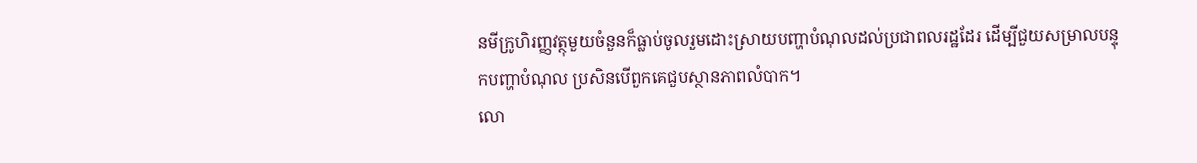នមីក្រូហិរញ្ញវត្ថុមួយចំនួនក៏ធ្លាប់ចូលរួមដោះស្រាយបញ្ហាបំណុលដល់ប្រជាពលរដ្ឋដែរ ដើម្បីជួយសម្រាលបន្ទុកបញ្ហាបំណុល ប្រសិនបើពួកគេជួបស្ថានភាពលំបាក។
លោ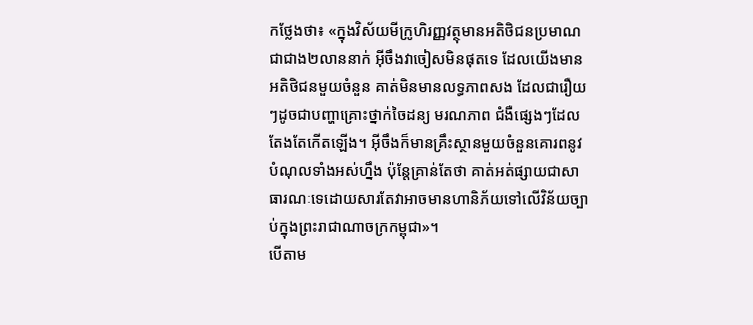កថ្លែងថា៖ «ក្នុងវិស័យមីក្រូហិរញ្ញវត្ថុមានអតិថិជនប្រមាណជាជាង២លាននាក់ អ៊ីចឹងវាចៀសមិនផុតទេ ដែលយើងមានអតិថិជនមួយចំនួន គាត់មិនមានលទ្ធភាពសង ដែលជារឿយៗដូចជាបញ្ហាគ្រោះថ្នាក់ចៃដន្យ មរណភាព ជំងឺផ្សេងៗដែលតែងតែកើតឡើង។ អ៊ីចឹងក៏មានគ្រឹះស្ថានមួយចំនួនគោរពនូវបំណុលទាំងអស់ហ្នឹង ប៉ុន្តែគ្រាន់តែថា គាត់អត់ផ្សាយជាសាធារណៈទេដោយសារតែវាអាចមានហានិភ័យទៅលើវិន័យច្បាប់ក្នុងព្រះរាជាណាចក្រកម្ពុជា»។
បើតាម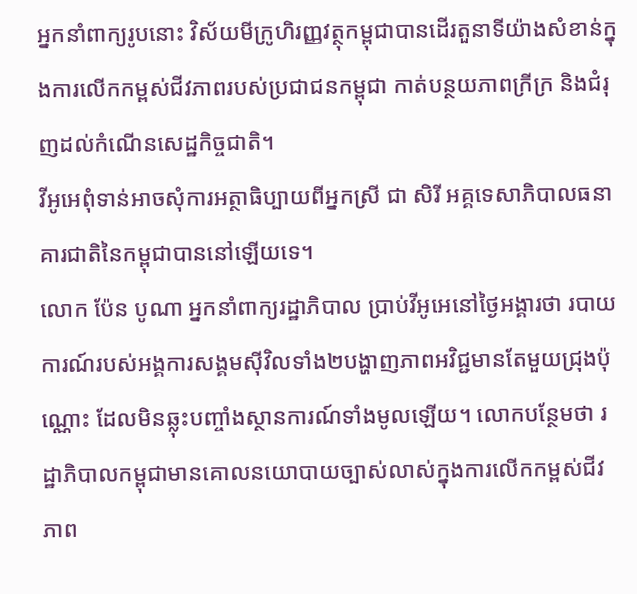អ្នកនាំពាក្យរូបនោះ វិស័យមីក្រូហិរញ្ញវត្ថុកម្ពុជាបានដើរតួនាទីយ៉ាងសំខាន់ក្នុងការលើកកម្ពស់ជីវភាពរបស់ប្រជាជនកម្ពុជា កាត់បន្ថយភាពក្រីក្រ និងជំរុញដល់កំណើនសេដ្ឋកិច្ចជាតិ។
វីអូអេពុំទាន់អាចសុំការអត្ថាធិប្បាយពីអ្នកស្រី ជា សិរី អគ្គទេសាភិបាលធនាគារជាតិនៃកម្ពុជាបាននៅឡើយទេ។
លោក ប៉ែន បូណា អ្នកនាំពាក្យរដ្ឋាភិបាល ប្រាប់វីអូអេនៅថ្ងៃអង្គារថា របាយការណ៍របស់អង្គការសង្គមស៊ីវិលទាំង២បង្ហាញភាពអវិជ្ជមានតែមួយជ្រុងប៉ុណ្ណោះ ដែលមិនឆ្លុះបញ្ចាំងស្ថានការណ៍ទាំងមូលឡើយ។ លោកបន្ថែមថា រដ្ឋាភិបាលកម្ពុជាមានគោលនយោបាយច្បាស់លាស់ក្នុងការលើកកម្ពស់ជីវភាព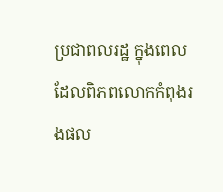ប្រជាពលរដ្ឋ ក្នុងពេលដែលពិភពលោកកំពុងរងផល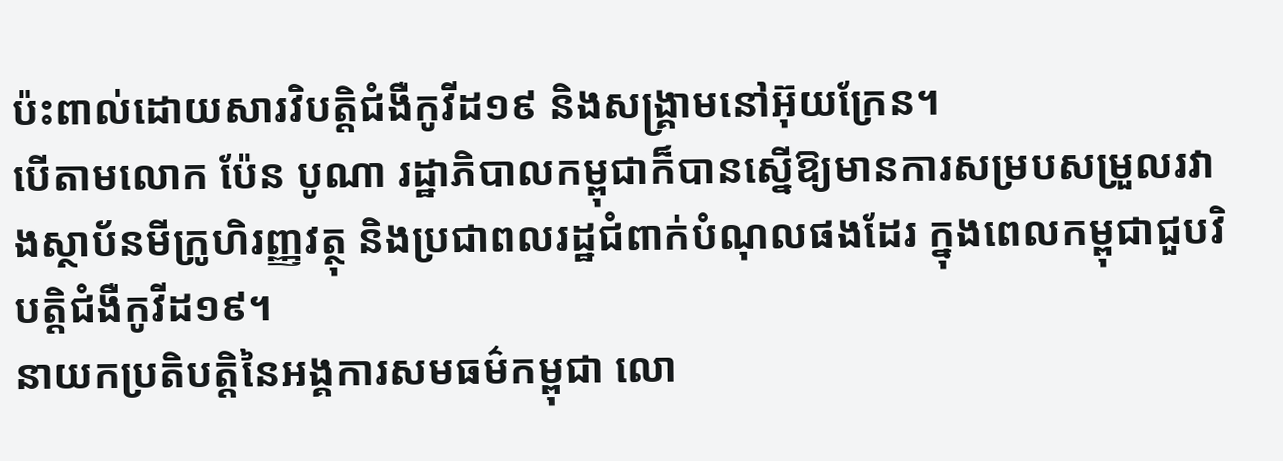ប៉ះពាល់ដោយសារវិបត្តិជំងឺកូវីដ១៩ និងសង្រ្គាមនៅអ៊ុយក្រែន។
បើតាមលោក ប៉ែន បូណា រដ្ឋាភិបាលកម្ពុជាក៏បានស្នើឱ្យមានការសម្របសម្រួលរវាងស្ថាប័នមីក្រូហិរញ្ញវត្ថុ និងប្រជាពលរដ្ឋជំពាក់បំណុលផងដែរ ក្នុងពេលកម្ពុជាជួបវិបត្តិជំងឺកូវីដ១៩។
នាយកប្រតិបត្តិនៃអង្គការសមធម៌កម្ពុជា លោ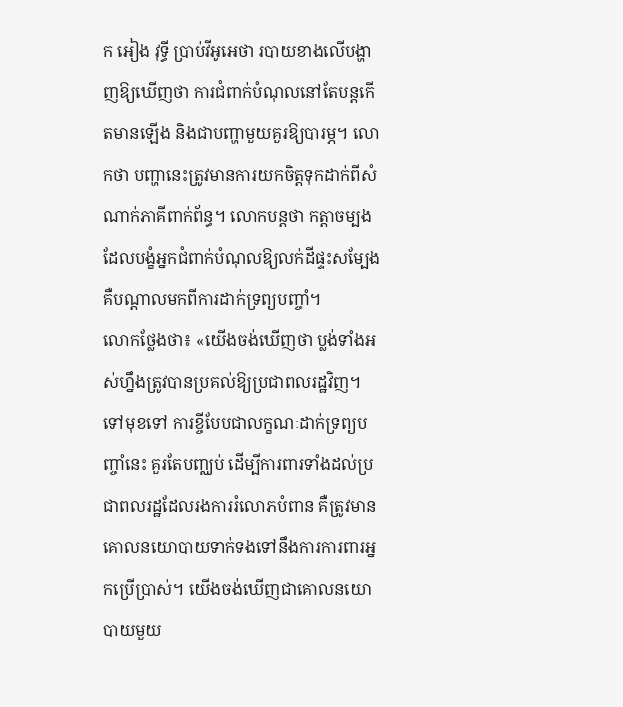ក អៀង វុទ្ធី ប្រាប់វីអូអេថា របាយខាងលើបង្ហាញឱ្យឃើញថា ការជំពាក់បំណុលនៅតែបន្តកើតមានឡើង និងជាបញ្ហាមួយគួរឱ្យបារម្ភ។ លោកថា បញ្ហានេះត្រូវមានការយកចិត្តទុកដាក់ពីសំណាក់ភាគីពាក់ព័ន្ធ។ លោកបន្តថា កត្តាចម្បងដែលបង្ខំអ្នកជំពាក់បំណុលឱ្យលក់ដីផ្ទះសម្បែង គឺបណ្តាលមកពីការដាក់ទ្រព្យបញ្ចាំ។
លោកថ្លែងថា៖ «យើងចង់ឃើញថា ប្លង់ទាំងអស់ហ្នឹងត្រូវបានប្រគល់ឱ្យប្រជាពលរដ្ឋវិញ។ ទៅមុខទៅ ការខ្ចីបែបជាលក្ខណៈដាក់ទ្រព្យបញ្ចាំនេះ គួរតែបញ្ឈប់ ដើម្បីការពារទាំងដល់ប្រជាពលរដ្ឋដែលរងការរំលោភបំពាន គឺត្រូវមានគោលនយោបាយទាក់ទងទៅនឹងការការពារអ្នកប្រើប្រាស់។ យើងចង់ឃើញជាគោលនយោបាយមួយ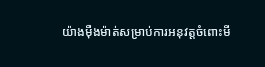យ៉ាងម៉ឺងម៉ាត់សម្រាប់ការអនុវត្តចំពោះមី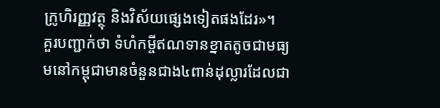ក្រូហិរញ្ញវត្ថុ និងវិស័យផ្សេងទៀតផងដែរ»។
គួរបញ្ជាក់ថា ទំហំកម្ចីឥណទានខ្នាតតូចជាមធ្យមនៅកម្ពុជាមានចំនួនជាង៤ពាន់ដុល្លារដែលជា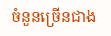ចំនួនច្រើនជាង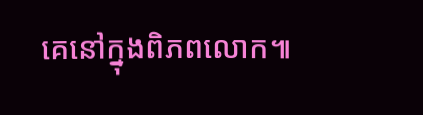គេនៅក្នុងពិភពលោក៕